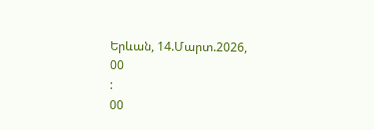Երևան, 14.Մարտ.2026,
00
:
00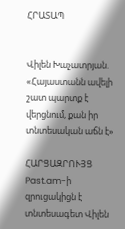ՀՐԱՏԱՊ


Վիլեն Խաչատրյան. «Հայաստանն ավելի շատ պարտք է վերցնում, քան իր տնտեսական աճն է»

ՀԱՐՑԱԶՐՈՒՅՑ
Past.am-ի զրուցակիցն է տնտեսագետ Վիլեն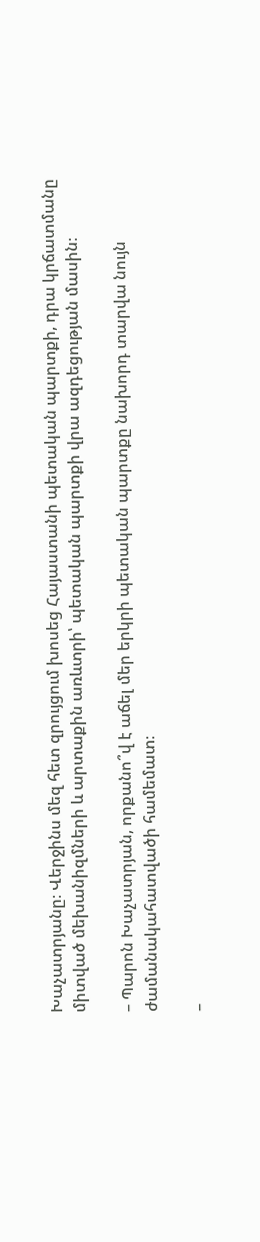Խաչատրյանը։ Վերջինս մեզ հետ զրույցում խոսեց Հայաստանի պետական պարտքի, դրա կրճատմանը միտված մեխանիզմների և արտաքին առևտրի՝ պետական պարտքի վրա ազդեցության մասին։

– Պարոն Խաչատրյան, որքանո՞վ է աճել մեր երկրի պետական պարտքը նախորդ տարվա նույն ժամանակահատվածի համեմատ։

–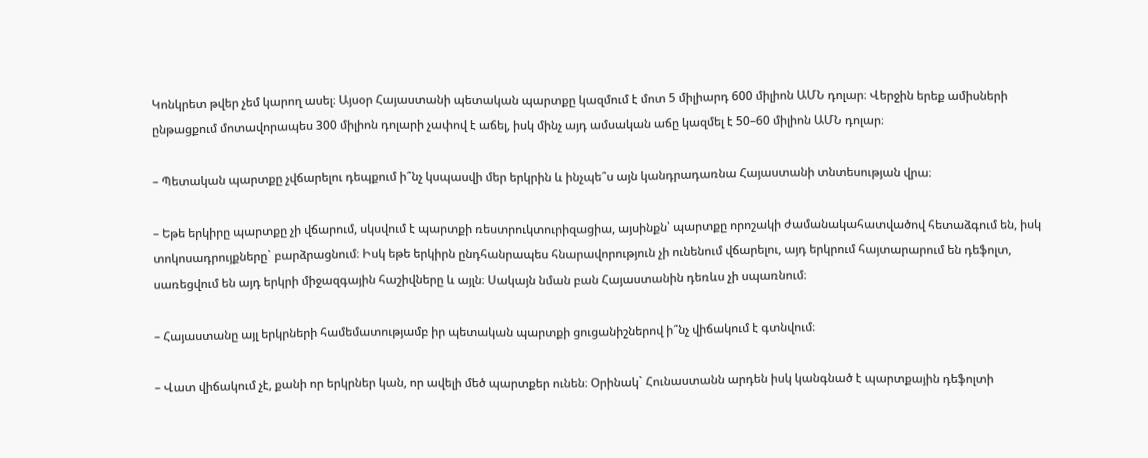Կոնկրետ թվեր չեմ կարող ասել։ Այսօր Հայաստանի պետական պարտքը կազմում է մոտ 5 միլիարդ 600 միլիոն ԱՄՆ դոլար։ Վերջին երեք ամիսների ընթացքում մոտավորապես 300 միլիոն դոլարի չափով է աճել, իսկ մինչ այդ ամսական աճը կազմել է 50–60 միլիոն ԱՄՆ դոլար։

– Պետական պարտքը չվճարելու դեպքում ի՞նչ կսպասվի մեր երկրին և ինչպե՞ս այն կանդրադառնա Հայաստանի տնտեսության վրա։

– Եթե երկիրը պարտքը չի վճարում, սկսվում է պարտքի ռեստրուկտուրիզացիա, այսինքն՝ պարտքը որոշակի ժամանակահատվածով հետաձգում են, իսկ տոկոսադրույքները` բարձրացնում։ Իսկ եթե երկիրն ընդհանրապես հնարավորություն չի ունենում վճարելու, այդ երկրում հայտարարում են դեֆոլտ, սառեցվում են այդ երկրի միջազգային հաշիվները և այլն։ Սակայն նման բան Հայաստանին դեռևս չի սպառնում։

– Հայաստանը այլ երկրների համեմատությամբ իր պետական պարտքի ցուցանիշներով ի՞նչ վիճակում է գտնվում։

– Վատ վիճակում չէ, քանի որ երկրներ կան, որ ավելի մեծ պարտքեր ունեն։ Օրինակ` Հունաստանն արդեն իսկ կանգնած է պարտքային դեֆոլտի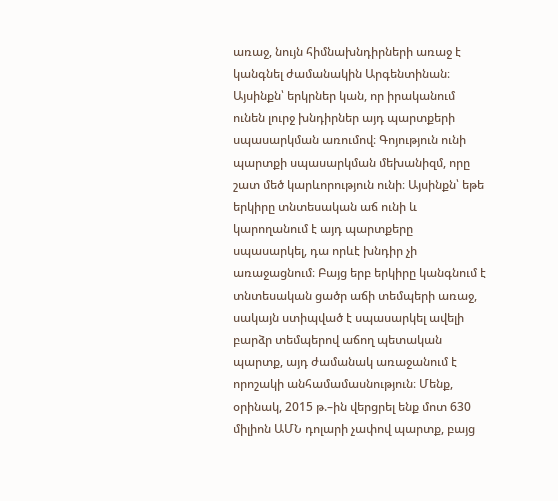առաջ, նույն հիմնախնդիրների առաջ է կանգնել ժամանակին Արգենտինան։ Այսինքն՝ երկրներ կան, որ իրականում ունեն լուրջ խնդիրներ այդ պարտքերի սպասարկման առումով։ Գոյություն ունի պարտքի սպասարկման մեխանիզմ, որը շատ մեծ կարևորություն ունի։ Այսինքն՝ եթե երկիրը տնտեսական աճ ունի և կարողանում է այդ պարտքերը սպասարկել, դա որևէ խնդիր չի առաջացնում։ Բայց երբ երկիրը կանգնում է տնտեսական ցածր աճի տեմպերի առաջ, սակայն ստիպված է սպասարկել ավելի բարձր տեմպերով աճող պետական պարտք, այդ ժամանակ առաջանում է որոշակի անհամամասնություն։ Մենք, օրինակ, 2015 թ.–ին վերցրել ենք մոտ 630 միլիոն ԱՄՆ դոլարի չափով պարտք, բայց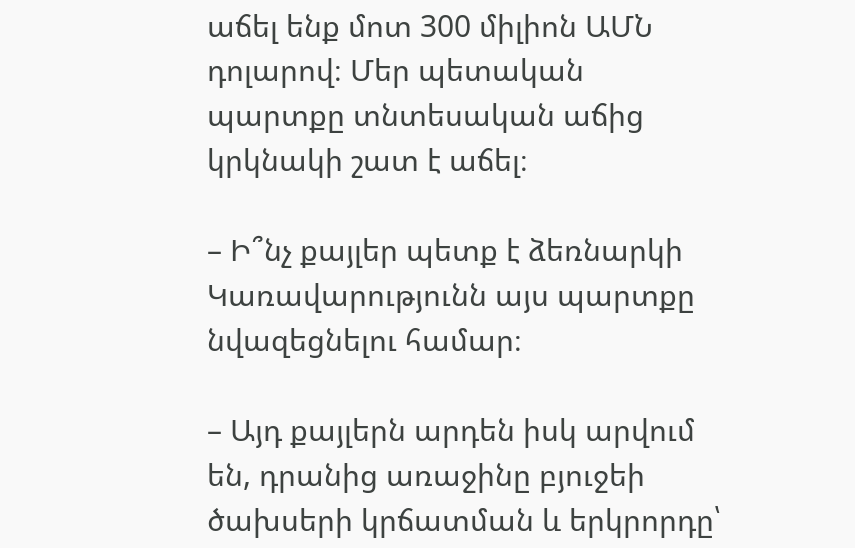աճել ենք մոտ 300 միլիոն ԱՄՆ դոլարով։ Մեր պետական պարտքը տնտեսական աճից կրկնակի շատ է աճել։

– Ի՞նչ քայլեր պետք է ձեռնարկի Կառավարությունն այս պարտքը նվազեցնելու համար։

– Այդ քայլերն արդեն իսկ արվում են, դրանից առաջինը բյուջեի ծախսերի կրճատման և երկրորդը՝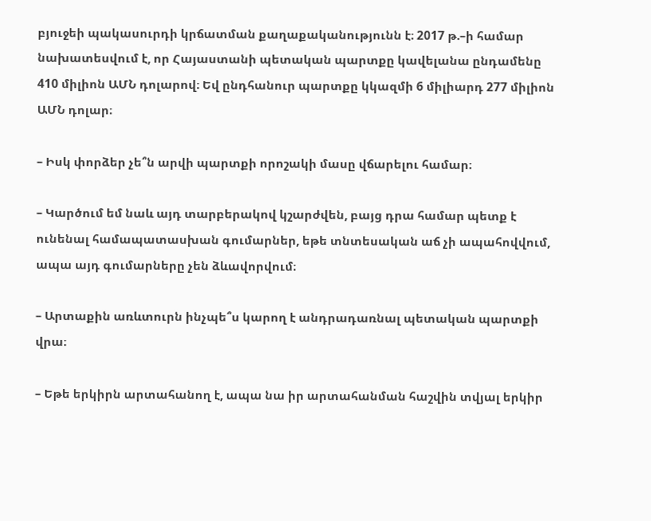բյուջեի պակասուրդի կրճատման քաղաքականությունն է։ 2017 թ.–ի համար նախատեսվում է, որ Հայաստանի պետական պարտքը կավելանա ընդամենը 410 միլիոն ԱՄՆ դոլարով։ Եվ ընդհանուր պարտքը կկազմի 6 միլիարդ 277 միլիոն ԱՄՆ դոլար։

– Իսկ փորձեր չե՞ն արվի պարտքի որոշակի մասը վճարելու համար։

– Կարծում եմ նաև այդ տարբերակով կշարժվեն, բայց դրա համար պետք է ունենալ համապատասխան գումարներ, եթե տնտեսական աճ չի ապահովվում, ապա այդ գումարները չեն ձևավորվում։

– Արտաքին առևտուրն ինչպե՞ս կարող է անդրադառնալ պետական պարտքի վրա։

– Եթե երկիրն արտահանող է, ապա նա իր արտահանման հաշվին տվյալ երկիր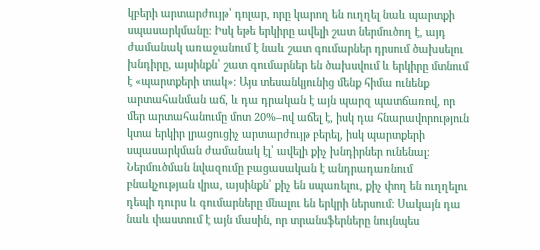կբերի արտարժույթ՝ դոլար, որը կարող են ուղղել նաև պարտքի սպասարկմանը։ Իսկ եթե երկիրը ավելի շատ ներմուծող է, այդ ժամանակ առաջանում է նաև շատ գումարներ դրսում ծախսելու խնդիրը, այսինքն՝ շատ գումարներ են ծախսվում և երկիրը մտնում է «պարտքերի տակ»։ Այս տեսանկյունից մենք հիմա ունենք արտահանման աճ, և դա դրական է այն պարզ պատճառով, որ մեր արտահանումը մոտ 20%–ով աճել է, իսկ դա հնարավորություն կտա երկիր լրացուցիչ արտարժույթ բերել, իսկ պարտքերի սպասարկման ժամանակ էլ՝ ավելի քիչ խնդիրներ ունենալ։ Ներմուծման նվազումը բացասական է անդրադառնում բնակչության վրա, այսինքն՝ քիչ են սպառելու, քիչ փող են ուղղելու դեպի դուրս և գումարները մնալու են երկրի ներսում։ Սակայն դա նաև փաստում է այն մասին, որ տրանսֆերները նույնպես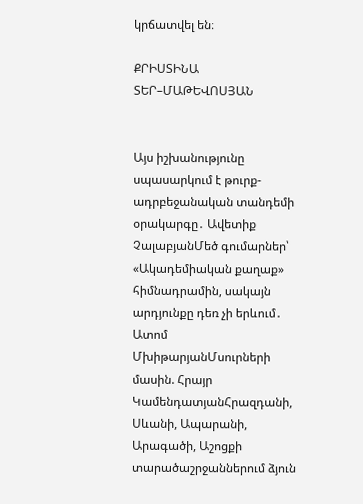կրճատվել են։

ՔՐԻՍՏԻՆԱ ՏԵՐ–ՄԱԹԵՎՈՍՅԱՆ


Այս իշխանությունը սպասարկում է թուրք-ադրբեջանական տանդեմի օրակարգը․ Ավետիք ՉալաբյանՄեծ գումարներ՝ «Ակադեմիական քաղաք» հիմնադրամին, սակայն արդյունքը դեռ չի երևում․ Ատոմ ՄխիթարյանՄսուրների մասին. Հրայր ԿամենդատյանՀրազդանի, Սևանի, Ապարանի, Արագածի, Աշոցքի տարածաշրջաններում ձյուն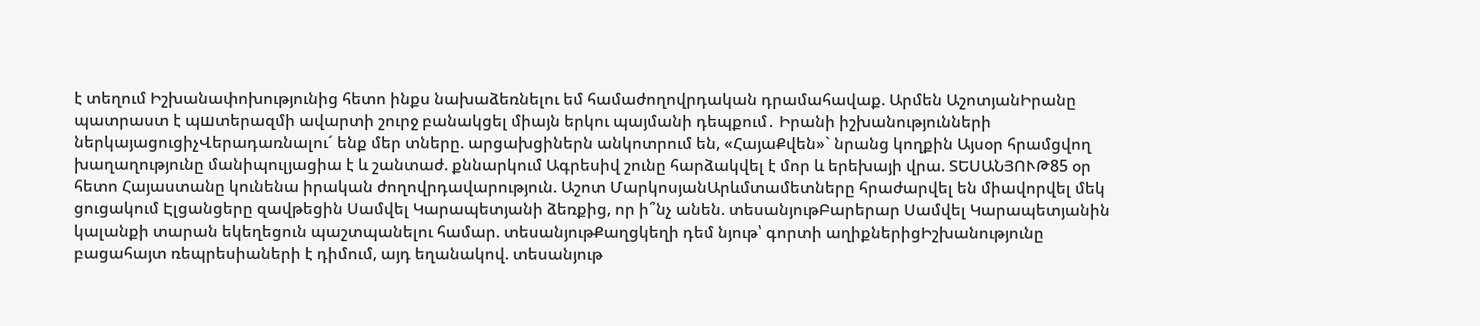է տեղում Իշխանափոխությունից հետո ինքս նախաձեռնելու եմ համաժողովրդական դրամահավաք. Արմեն ԱշոտյանԻրանը պատրաստ է պшտերազմի ավարտի շուրջ բանակցել միայն երկու պայմանի դեպքում․ Իրանի իշխանությունների ներկայացուցիչՎերադառնալու´ ենք մեր տները. արցախցիներն անկոտրում են, «ՀայաՔվեն»` նրանց կողքին Այսօր հրամցվող խաղաղությունը մանիպուլյացիա է և շանտաժ. քննարկում Ագրեսիվ շունը հարձակվել է մոր և երեխայի վրա. ՏԵՍԱՆՅՈՒԹ85 օր հետո Հայաստանը կունենա իրական ժողովրդավարություն. Աշոտ ՄարկոսյանԱրևմտամետները հրաժարվել են միավորվել մեկ ցուցակում Էլցանցերը զավթեցին Սամվել Կարապետյանի ձեռքից, որ ի՞նչ անեն. տեսանյութԲարերար Սամվել Կարապետյանին կալանքի տարան եկեղեցուն պաշտպանելու համար. տեսանյութՔաղցկեղի դեմ նյութ՝ գորտի աղիքներիցԻշխանությունը բացահայտ ռեպրեսիաների է դիմում, այդ եղանակով. տեսանյութ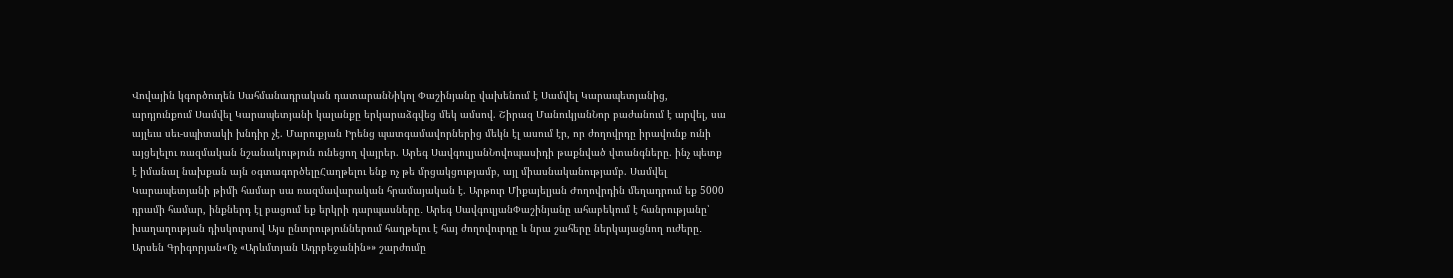Վովային կգործուղեն Սահմանադրական դատարանՆիկոլ Փաշինյանը վախենում է Սամվել Կարապետյանից, արդյունքում Սամվել Կարապետյանի կալանքը երկարաձգվեց մեկ ամսով. Շիրազ ՄանուկյանՆոր բաժանում է արվել, սա այլեւս սեւ-սպիտակի խնդիր չէ. Մարուքյան Իրենց պատգամավորներից մեկն էլ ասում էր, որ ժողովրդը իրավունք ունի այցելելու ռազմական նշանակություն ունեցող վայրեր. Արեգ ՍավգուլյանՆովոպասիդի թաքնված վտանգները. ինչ պետք է իմանալ նախքան այն օգտագործելըՀաղթելու ենք ոչ թե մրցակցությամբ, այլ միասնականությամբ. Սամվել Կարապետյանի թիմի համար սա ռազմավարական հրամայական է. Արթուր Միքայելյան Ժողովրդին մեղադրում եք 5000 դրամի համար, ինքներդ էլ բացում եք երկրի դարպասները․ Արեգ ՍավգուլյանՓաշինյանը ահաբեկում է հանրությանը՝ խաղաղության դիսկուրսով Այս ընտրություններում հաղթելու է հայ ժողովուրդը և նրա շահերը ներկայացնող ուժերը․ Արսեն Գրիգորյան«Ոչ «Արևմտյան Ադրբեջանին»» շարժումը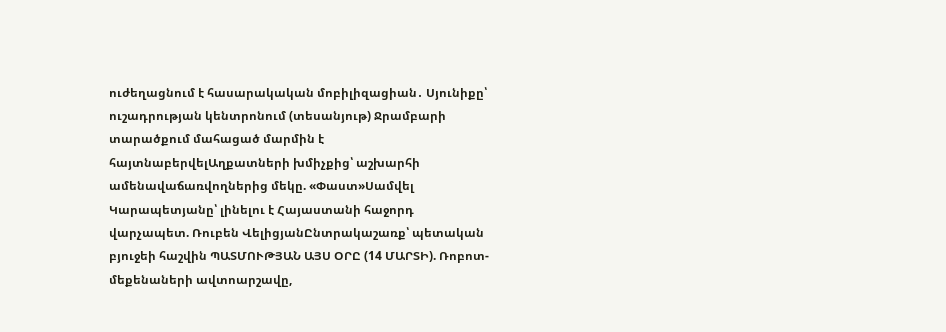ուժեղացնում է հասարակական մոբիլիզացիան․ Սյունիքը՝ ուշադրության կենտրոնում (տեսանյութ) Ջրամբարի տարածքում մահացած մարմին է հայտնաբերվելԱղքատների խմիչքից՝ աշխարհի ամենավաճառվողներից մեկը. «Փաստ»Սամվել Կարապետյանը՝ լինելու է Հայաստանի հաջորդ վարչապետ. Ռուբեն ՎելիցյանԸնտրակաշառք՝ պետական բյուջեի հաշվին ՊԱՏՄՈՒԹՅԱՆ ԱՅՍ ՕՐԸ (14 ՄԱՐՏԻ). Ռոբոտ-մեքենաների ավտոարշավը,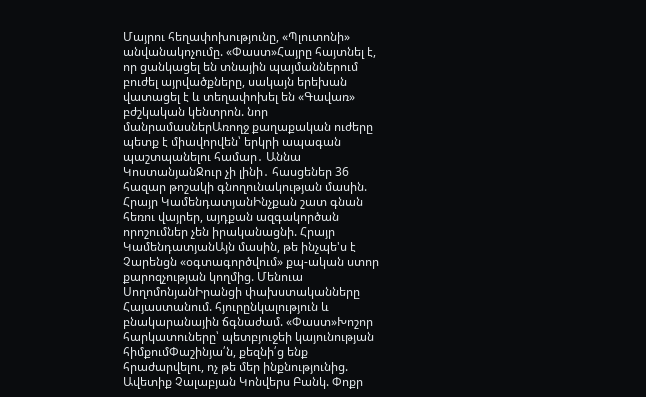Մայրու հեղափոխությունը, «Պլուտոնի» անվանակոչումը. «Փաստ»Հայրը հայտնել է, որ ցանկացել են տնային պայմաններում բուժել այրվածքները, սակայն երեխան վատացել է և տեղափոխել են «Գավառ» բժշկական կենտրոն. նոր մանրամասներԱռողջ քաղաքական ուժերը պետք է միավորվեն՝ երկրի ապագան պաշտպանելու համար․ Աննա ԿոստանյանՋուր չի լինի․ հասցեներ 36 հազար թոշակի գնողունակության մասին. Հրայր ԿամենդատյանԻնչքան շատ գնան հեռու վայրեր, այդքան ազգակործան որոշումներ չեն իրականացնի. Հրայր ԿամենդատյանԱյն մասին, թե ինչպե'ս է Չարենցն «օգտագործվում» քպ-ական ստոր քարոզչության կողմից. Մենուա ՍողոմոնյանԻրանցի փախստականները Հայաստանում. հյուրընկալություն և բնակարանային ճգնաժամ. «Փաստ»Խոշոր հարկատուները՝ պետբյուջեի կայունության հիմքումՓաշինյա՛ն, քեզնի՛ց ենք հրաժարվելու, ոչ թե մեր ինքնությունից. Ավետիք Չալաբյան Կոնվերս Բանկ. Փոքր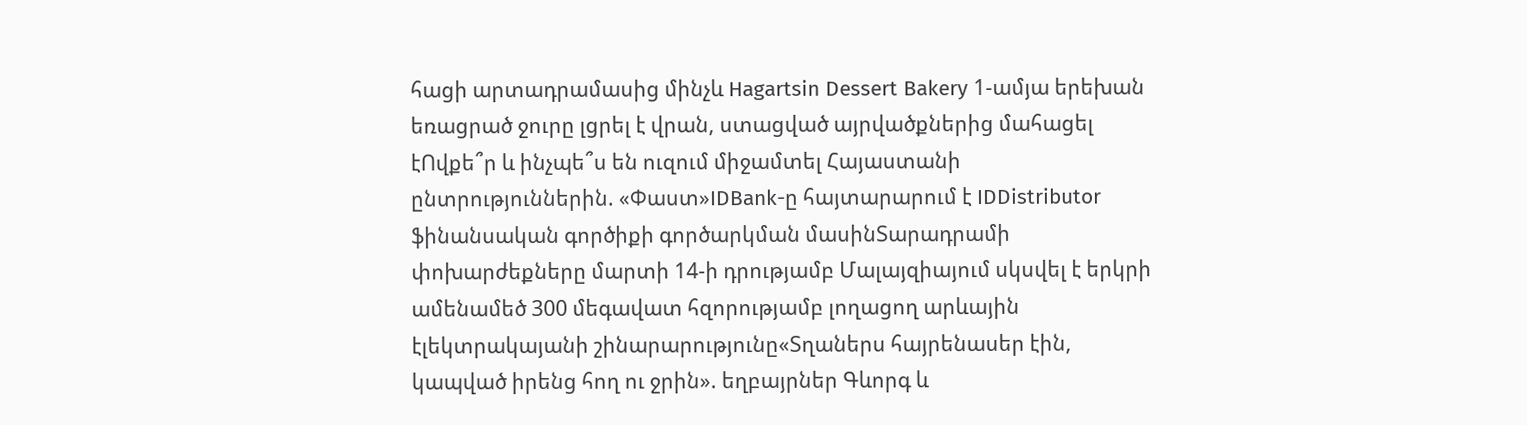հացի արտադրամասից մինչև Hagartsin Dessert Bakery 1-ամյա երեխան եռացրած ջուրը լցրել է վրան, ստացված այրվածքներից մահացել էՈվքե՞ր և ինչպե՞ս են ուզում միջամտել Հայաստանի ընտրություններին. «Փաստ»IDBank-ը հայտարարում է IDDistributor ֆինանսական գործիքի գործարկման մասինՏարադրամի փոխարժեքները մարտի 14-ի դրությամբ Մալայզիայում սկսվել է երկրի ամենամեծ 300 մեգավատ հզորությամբ լողացող արևային էլեկտրակայանի շինարարությունը«Տղաներս հայրենասեր էին, կապված իրենց հող ու ջրին». եղբայրներ Գևորգ և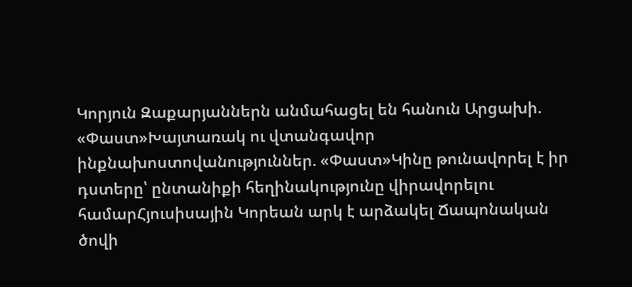Կորյուն Զաքարյաններն անմահացել են հանուն Արցախի. «Փաստ»Խայտառակ ու վտանգավոր ինքնախոստովանություններ. «Փաստ»Կինը թունավորել է իր դստերը՝ ընտանիքի հեղինակությունը վիրավորելու համարՀյուսիսային Կորեան արկ է արձակել Ճապոնական ծովի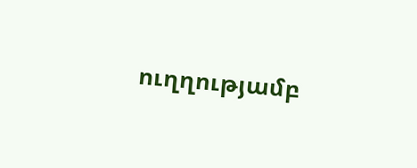ուղղությամբ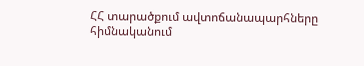ՀՀ տարածքում ավտոճանապարհները հիմնականում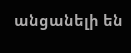անցանելի են